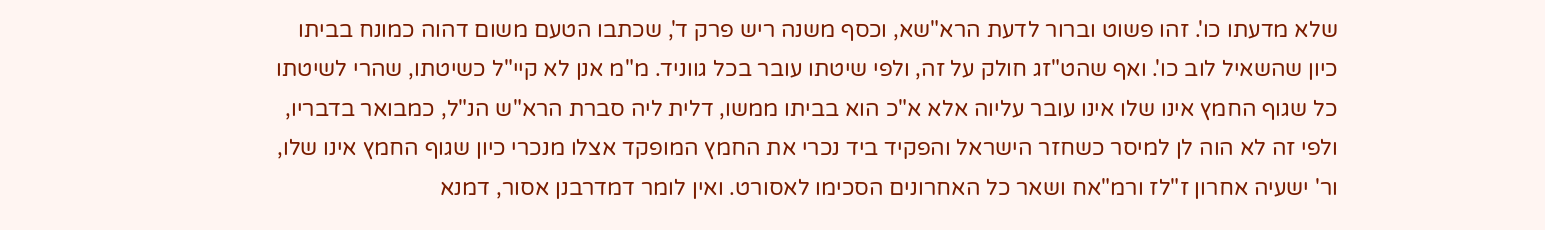שלא מדעתו כו'. זהו פשוט וברור לדעת הרא"שא, וכסף משנה ריש פרק ד', שכתבו הטעם משום דהוה כמונח בביתו כיון שהשאיל לוב כו'. ואף שהט"זג חולק על זה, ולפי שיטתו עובר בכל גווניד. מ"מ אנן לא קיי"ל כשיטתו, שהרי לשיטתו כל שגוף החמץ אינו שלו אינו עובר עליוה אלא א"כ הוא בביתו ממשו, דלית ליה סברת הרא"ש הנ"ל, כמבואר בדבריו, ולפי זה לא הוה לן למיסר כשחזר הישראל והפקיד ביד נכרי את החמץ המופקד אצלו מנכרי כיון שגוף החמץ אינו שלו, ור' ישעיה אחרון ז"לז ורמ"אח ושאר כל האחרונים הסכימו לאסורט. ואין לומר דמדרבנן אסור, דמנא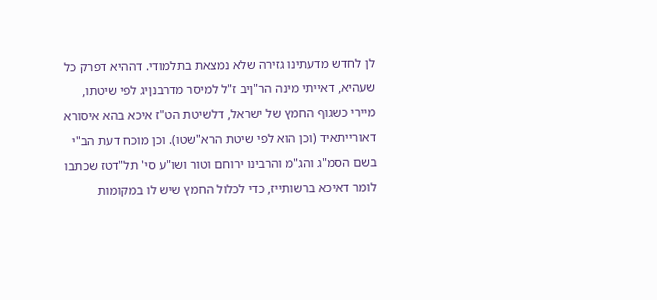לן לחדש מדעתינו גזירה שלא נמצאת בתלמודי. דההיא דפרק כל שעהיא, דאייתי מינה הר"ןיב ז"ל למיסר מדרבנןיג לפי שיטתו, מיירי כשגוף החמץ של ישראל, דלשיטת הט"ז איכא בהא איסורא דאורייתאיד (וכן הוא לפי שיטת הרא"שטו). וכן מוכח דעת הב"י בשם הסמ"ג והג"מ והרבינו ירוחם וטור ושו"ע סי' תל"דטז שכתבו לומר דאיכא ברשותייז, כדי לכלול החמץ שיש לו במקומות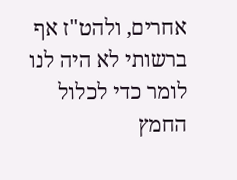אחרים, ולהט"ז אף ברשותי לא היה לנו לומר כדי לכלול החמץ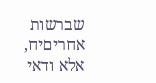שברשות אחריםיח, אלא ודאי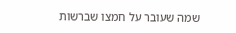שמה שעובר על חמצו שברשות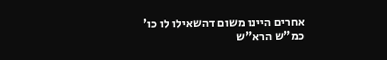אחרים היינו משום דהשאילו לו כו' כמ"ש הרא"ש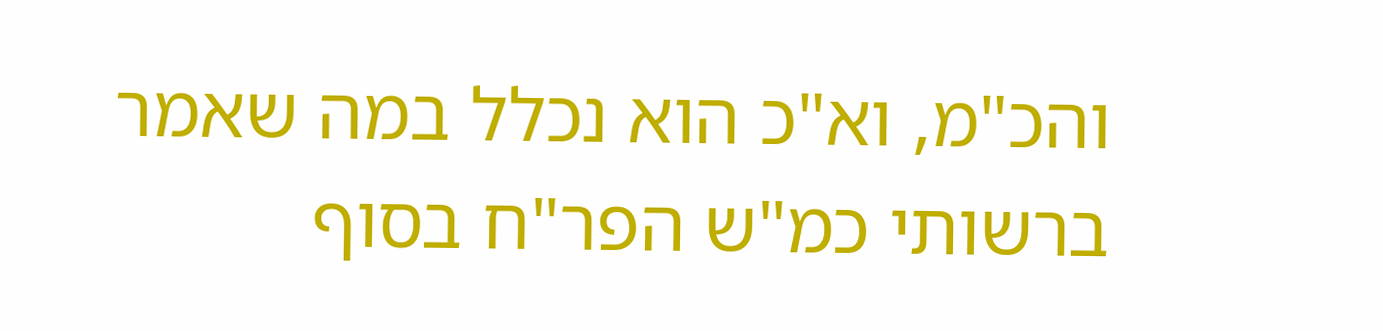והכ"מ, וא"כ הוא נכלל במה שאמר ברשותי כמ"ש הפר"ח בסוף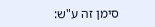סימן זה ע"ש: